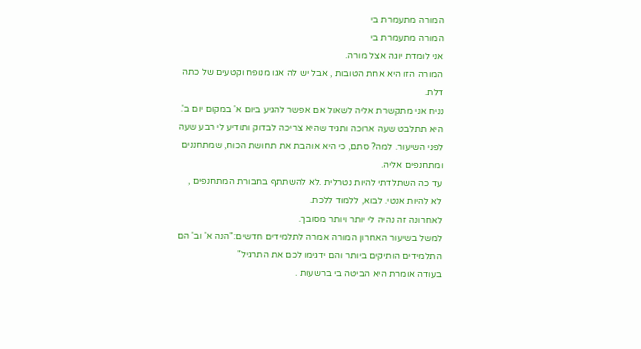המורה מתעמרת בי
המורה מתעמרת בי
אני לומדת יוגה אצל מורה.
המורה הזו היא אחת הטובות , אבל יש לה אגו מנופח וקטעים של כתה דלת.
נניח אני מתקשרת אליה לשאול אם אפשר להגיע ביום א' במקום יום ב'. היא תתלבט שעה ארוכה ותגיד שהיא צריכה לבדוק ותודיע לי רבע שעה לפני השיעור. למה? סתם, כי היא אוהבת את תחושת הכוח, שמתחננים ומתחנפים אליה.
עד כה השתלדתי להיות נטרלית .לא להשתתף בחבורת המתחנפים , לא להיות אנטי. לבוא, ללמוד ללכת.
לאחרונה זה נהיה לי יותר ויותר מסובך.
למשל בשיעור האחרון המורה אמרה לתלמידים חדשים:"הנה א' וב' הם התלמידים הותיקים ביותר והם ידגימו לכם את התרגיל"
בעודה אומרת היא הביטה בי ברשעות .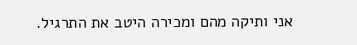אני ותיקה מהם ומכירה היטב את התרגיל.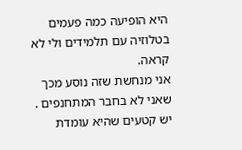היא הופיעה כמה פעמים בטלוזיה עם תלמידים ולי לא קראה.
אני מנחשת שזה נוסע מכך שאני לא בחבר המתחנפים . יש קטעים שהיא עומדת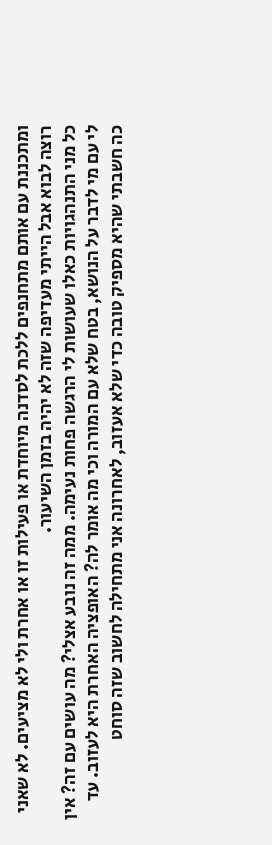ומתכננת עם אותם מתחנפים ללכת לסדנה מיוחדת או פעילות זו או אחרת ולי לא מציעים. לא שאני רוצה לבוא אבל הייתי מעדיפה שזה לא יהיה בזמן השיעור.
כל מני התנהגויות כאלו שעושות לי הרגשה פחות נעימה. ממה זה נובע אצלי? מה עושים עם זה? אין לי עם מי לדבר על הנושא, בטח שלא עם המורה וכי מה אומר לה? האופציה האחרת היא לעזוב. עד כה חשבתי שהיא מספיק טובה כדי שלא אעזוב, לאחרונה אני מתחילה לחשוב שזה סוחט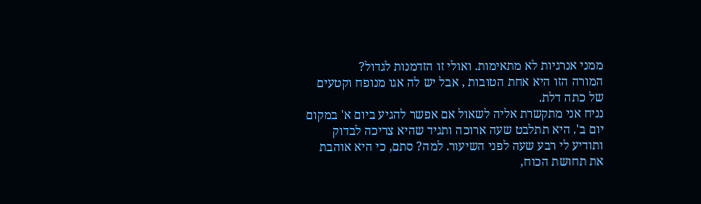ממני אנרגיות לא מתאימות. ואולי זו הזדמנות לגדול?
המורה הזו היא אחת הטובות , אבל יש לה אגו מנופח וקטעים של כתה דלת.
נניח אני מתקשרת אליה לשאול אם אפשר להגיע ביום א' במקום יום ב'. היא תתלבט שעה ארוכה ותגיד שהיא צריכה לבדוק ותודיע לי רבע שעה לפני השיעור. למה? סתם, כי היא אוהבת את תחושת הכוח,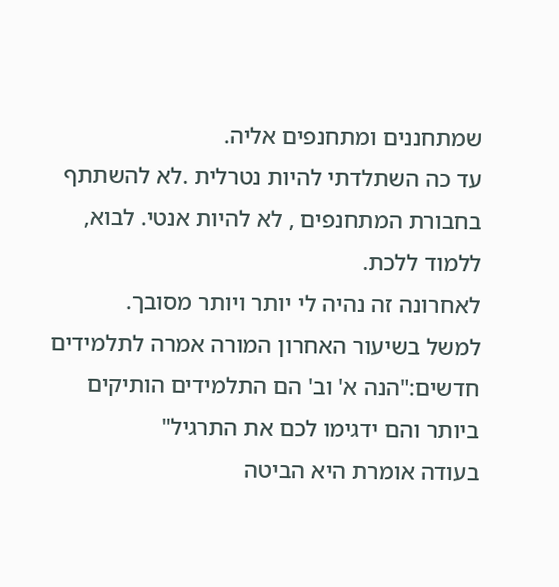שמתחננים ומתחנפים אליה.
עד כה השתלדתי להיות נטרלית .לא להשתתף בחבורת המתחנפים , לא להיות אנטי. לבוא, ללמוד ללכת.
לאחרונה זה נהיה לי יותר ויותר מסובך.
למשל בשיעור האחרון המורה אמרה לתלמידים חדשים:"הנה א' וב' הם התלמידים הותיקים ביותר והם ידגימו לכם את התרגיל"
בעודה אומרת היא הביטה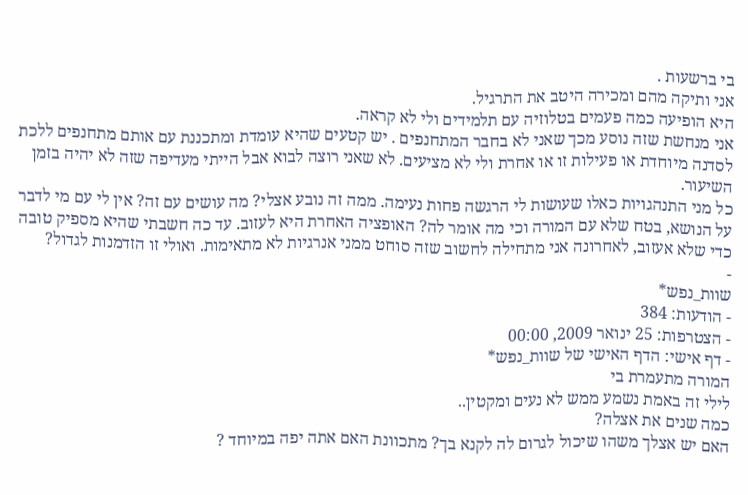בי ברשעות .
אני ותיקה מהם ומכירה היטב את התרגיל.
היא הופיעה כמה פעמים בטלוזיה עם תלמידים ולי לא קראה.
אני מנחשת שזה נוסע מכך שאני לא בחבר המתחנפים . יש קטעים שהיא עומדת ומתכננת עם אותם מתחנפים ללכת לסדנה מיוחדת או פעילות זו או אחרת ולי לא מציעים. לא שאני רוצה לבוא אבל הייתי מעדיפה שזה לא יהיה בזמן השיעור.
כל מני התנהגויות כאלו שעושות לי הרגשה פחות נעימה. ממה זה נובע אצלי? מה עושים עם זה? אין לי עם מי לדבר על הנושא, בטח שלא עם המורה וכי מה אומר לה? האופציה האחרת היא לעזוב. עד כה חשבתי שהיא מספיק טובה כדי שלא אעזוב, לאחרונה אני מתחילה לחשוב שזה סוחט ממני אנרגיות לא מתאימות. ואולי זו הזדמנות לגדול?
-
שוות_נפש*
- הודעות: 384
- הצטרפות: 25 ינואר 2009, 00:00
- דף אישי: הדף האישי של שוות_נפש*
המורה מתעמרת בי
לילי זה באמת נשמע ממש לא נעים ומקטין..
כמה שנים את אצלה?
האם יש אצלך משהו שיכול לגרום לה לקנא בך? מתכוונת האם אתה יפה במיוחד ?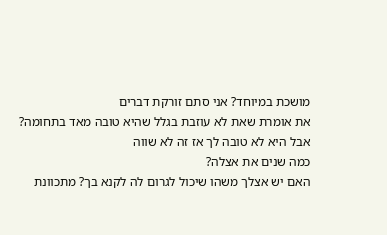מושכת במיוחד? אני סתם זורקת דברים
את אומרת שאת לא עוזבת בגלל שהיא טובה מאד בתחומה? אבל היא לא טובה לך אז זה לא שווה
כמה שנים את אצלה?
האם יש אצלך משהו שיכול לגרום לה לקנא בך? מתכוונת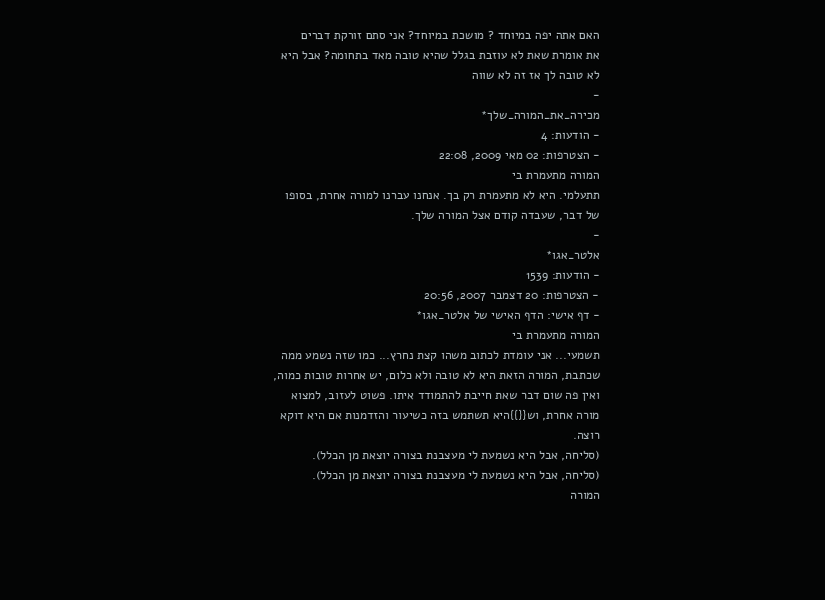האם אתה יפה במיוחד ? מושכת במיוחד? אני סתם זורקת דברים
את אומרת שאת לא עוזבת בגלל שהיא טובה מאד בתחומה? אבל היא לא טובה לך אז זה לא שווה
-
מכירה_את_המורה_שלך*
- הודעות: 4
- הצטרפות: 02 מאי 2009, 22:08
המורה מתעמרת בי
תתעלמי. היא לא מתעמרת רק בך. אנחנו עברנו למורה אחרת, בסופו של דבר, שעבדה קודם אצל המורה שלך.
-
אלטר_אגו*
- הודעות: 1539
- הצטרפות: 20 דצמבר 2007, 20:56
- דף אישי: הדף האישי של אלטר_אגו*
המורה מתעמרת בי
תשמעי... אני עומדת לכתוב משהו קצת נחרץ... כמו שזה נשמע ממה שכתבת, המורה הזאת היא לא טובה ולא כלום, יש אחרות טובות כמוה, ואין פה שום דבר שאת חייבת להתמודד איתו. פשוט לעזוב, למצוא מורה אחרת, וש{{}}היא תשתמש בזה כשיעור והזדמנות אם היא דוקא רוצה.
(סליחה, אבל היא נשמעת לי מעצבנת בצורה יוצאת מן הכלל).
(סליחה, אבל היא נשמעת לי מעצבנת בצורה יוצאת מן הכלל).
המורה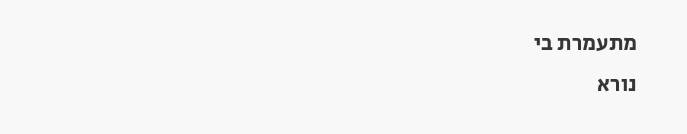מתעמרת בי
נורא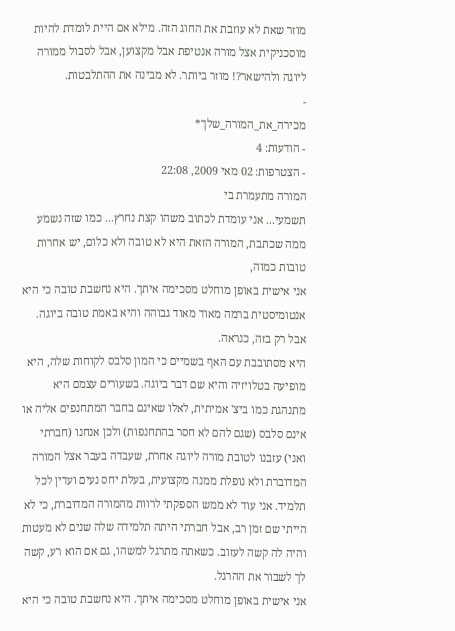מוזר שאת לא עוזבת את החוג הזה. מילא אם היית לומדת להיות מוסכניקית אצל מורה אנטיפת אבל מקצוען, אבל לסבול ממורה ליוגה ולהישאר?! מוזר ביותר. לא מבינה את ההתלבטות.
-
מכירה_את_המורה_שלך*
- הודעות: 4
- הצטרפות: 02 מאי 2009, 22:08
המורה מתעמרת בי
תשמעי... אני עומדת לכתוב משהו קצת נחרץ... כמו שזה נשמע ממה שכתבת, המורה הזאת היא לא טובה ולא כלום, יש אחרות טובות כמוה,
אני אישית באופן מוחלט מסכימה איתך. היא נחשבת טובה כי היא אנטומיסטית ברמה מאוד מאוד גבוהה והיא באמת טובה ביוגה. אבל רק בזה, כנראה.
היא מסתובבת עם האף בשמיים כי המון סלבס לקוחות שלה, היא מופיעה בטלויזיה והיא שם דבר ביוגה. בשעורים עצמם היא מתנהגת כמו ביצ' אמיתית, לאלו שאינם בחבר המתחנפים אליה או אינם סלבס (שגם להם לא חסר בהתחנפות) ולכן אנחנו (חברתי ואני) עזבנו לטובת מורה ליוגה אחרת, שעבדה בעבר אצל המורה המדוברת ולא נופלת ממנה מקצועית, בעלת יחס נעים ועדין לכל תלמיד. אני עוד לא ממש הספקתי לרוות מהמורה המדוברת, כי לא הייתי שם זמן רב, אבל חברתי היתה תלמידה שלה שנים לא מעטות והיה לה קשה לעזוב. כשאתה מתרגל למשהו, גם אם הוא רע, קשה לך לשבור את ההרגל.
אני אישית באופן מוחלט מסכימה איתך. היא נחשבת טובה כי היא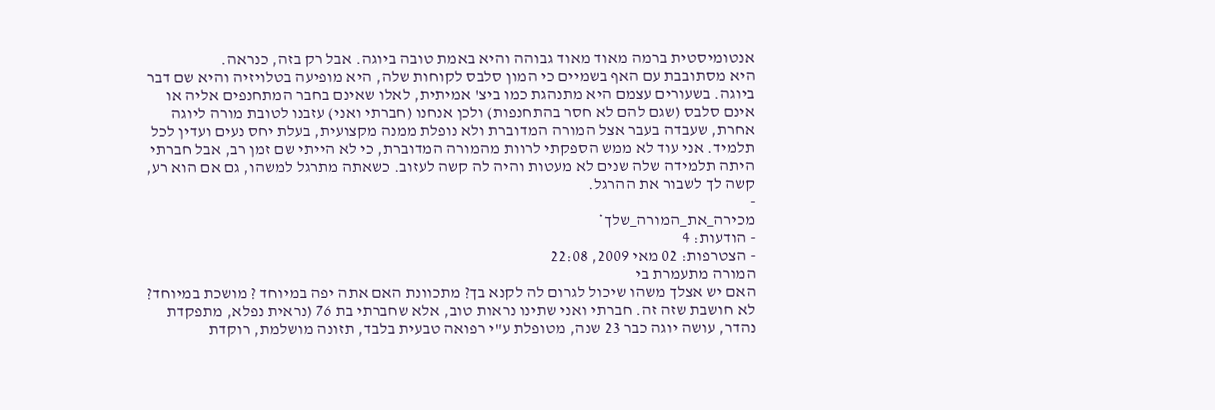אנטומיסטית ברמה מאוד מאוד גבוהה והיא באמת טובה ביוגה. אבל רק בזה, כנראה.
היא מסתובבת עם האף בשמיים כי המון סלבס לקוחות שלה, היא מופיעה בטלויזיה והיא שם דבר ביוגה. בשעורים עצמם היא מתנהגת כמו ביצ' אמיתית, לאלו שאינם בחבר המתחנפים אליה או אינם סלבס (שגם להם לא חסר בהתחנפות) ולכן אנחנו (חברתי ואני) עזבנו לטובת מורה ליוגה אחרת, שעבדה בעבר אצל המורה המדוברת ולא נופלת ממנה מקצועית, בעלת יחס נעים ועדין לכל תלמיד. אני עוד לא ממש הספקתי לרוות מהמורה המדוברת, כי לא הייתי שם זמן רב, אבל חברתי היתה תלמידה שלה שנים לא מעטות והיה לה קשה לעזוב. כשאתה מתרגל למשהו, גם אם הוא רע, קשה לך לשבור את ההרגל.
-
מכירה_את_המורה_שלך*
- הודעות: 4
- הצטרפות: 02 מאי 2009, 22:08
המורה מתעמרת בי
האם יש אצלך משהו שיכול לגרום לה לקנא בך? מתכוונת האם אתה יפה במיוחד ? מושכת במיוחד?
לא חושבת שזה זה. חברתי ואני שתינו נראות טוב, אלא שחברתי בת 76 (נראית נפלא, מתפקדת נהדר, עושה יוגה כבר 23 שנה, מטופלת ע"י רפואה טבעית בלבד, תזונה מושלמת, רוקדת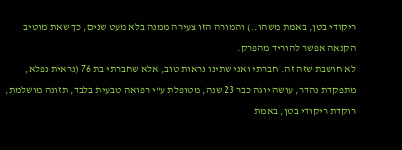ריקודי בטן, באמת משהו..) והמורה הזו צעירה ממנה בלא מעט שנים, כך שאת מוטיב הקנאה אפשר להוריד מהפרק.
לא חושבת שזה זה. חברתי ואני שתינו נראות טוב, אלא שחברתי בת 76 (נראית נפלא, מתפקדת נהדר, עושה יוגה כבר 23 שנה, מטופלת ע"י רפואה טבעית בלבד, תזונה מושלמת, רוקדת ריקודי בטן, באמת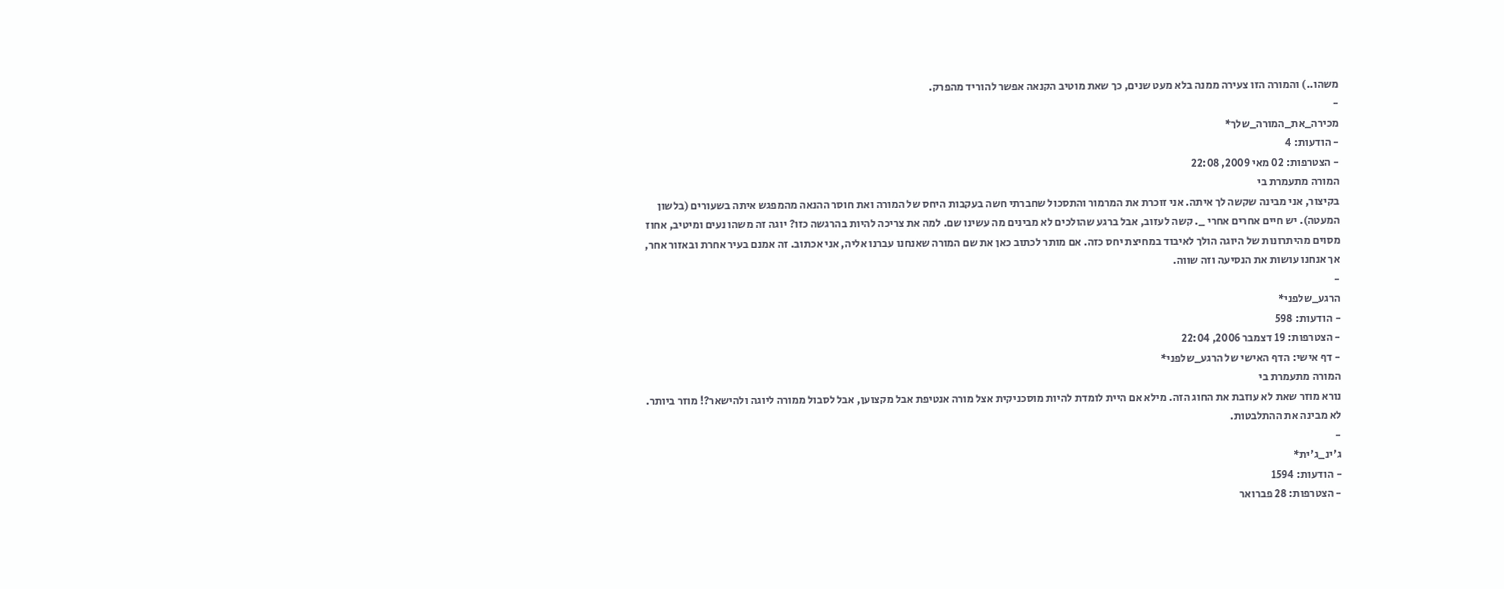משהו..) והמורה הזו צעירה ממנה בלא מעט שנים, כך שאת מוטיב הקנאה אפשר להוריד מהפרק.
-
מכירה_את_המורה_שלך*
- הודעות: 4
- הצטרפות: 02 מאי 2009, 22:08
המורה מתעמרת בי
בקיצור, אני מבינה שקשה לך איתה. אני זוכרת את המרמור והתסכול שחברתי חשה בעקבות היחס של המורה ואת חוסר ההנאה מהמפגש איתה בשעורים (בלשון המעטה). יש חיים אחרים אחרי _. קשה לעזוב, אבל ברגע שהולכים לא מבינים מה עשינו שם. למה את צריכה להיות בהרגשה כזו? יוגה זה משהו נעים ומיטיב, אחוז מסוים מהיתרונות של היוגה הולך לאיבוד במחיצת יחס כזה. אם מותר לכתוב כאן את שם המורה שאנחנו עברנו אליה, אני אכתוב. זה אמנם בעיר אחרת ובאזור אחר, אך אנחנו עושות את הנסיעה וזה שווה.
-
הרגע_שלפני*
- הודעות: 598
- הצטרפות: 19 דצמבר 2006, 22:04
- דף אישי: הדף האישי של הרגע_שלפני*
המורה מתעמרת בי
נורא מוזר שאת לא עוזבת את החוג הזה. מילא אם היית לומדת להיות מוסכניקית אצל מורה אנטיפת אבל מקצוען, אבל לסבול ממורה ליוגה ולהישאר?! מוזר ביותר. לא מבינה את ההתלבטות.
-
ג'ינ_ג'ית*
- הודעות: 1594
- הצטרפות: 28 פברואר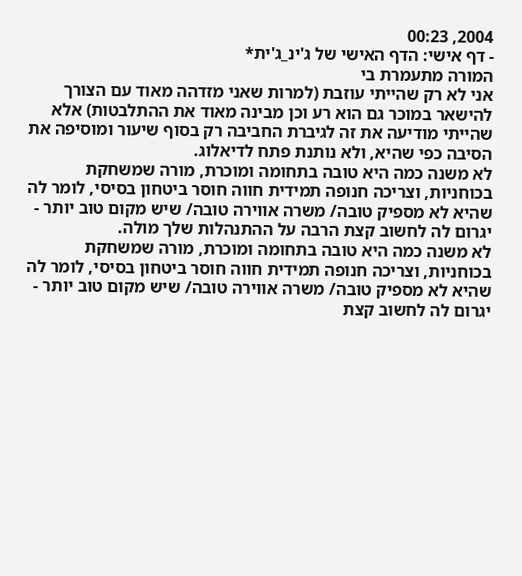2004, 00:23
- דף אישי: הדף האישי של ג'ינ_ג'ית*
המורה מתעמרת בי
אני לא רק שהייתי עוזבת (למרות שאני מזדהה מאוד עם הצורך להישאר במוכר גם הוא רע וכן מבינה מאוד את ההתלבטות) אלא שהייתי מודיעה את זה לגיברת החביבה רק בסוף שיעור ומוסיפה את הסיבה כפי שהיא, ולא נותנת פתח לדיאלוג.
לא משנה כמה היא טובה בתחומה ומוכרת, מורה שמשחקת בכוחניות, וצריכה חנופה תמידית חווה חוסר ביטחון בסיסי, לומר לה שהיא לא מספיק טובה/ משרה אווירה טובה/ שיש מקום טוב יותר - יגרום לה לחשוב קצת הרבה על ההתנהלות שלך מולה.
לא משנה כמה היא טובה בתחומה ומוכרת, מורה שמשחקת בכוחניות, וצריכה חנופה תמידית חווה חוסר ביטחון בסיסי, לומר לה שהיא לא מספיק טובה/ משרה אווירה טובה/ שיש מקום טוב יותר - יגרום לה לחשוב קצת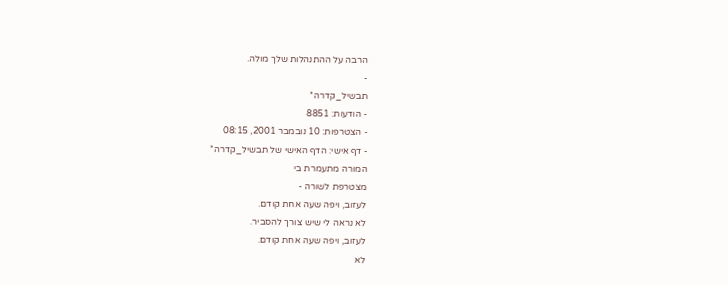הרבה על ההתנהלות שלך מולה.
-
תבשיל_קדרה*
- הודעות: 8851
- הצטרפות: 10 נובמבר 2001, 08:15
- דף אישי: הדף האישי של תבשיל_קדרה*
המורה מתעמרת בי
מצטרפת לשורה -
לעזוב, ויפה שעה אחת קודם.
לא נראה לי שיש צורך להסביר.
לעזוב, ויפה שעה אחת קודם.
לא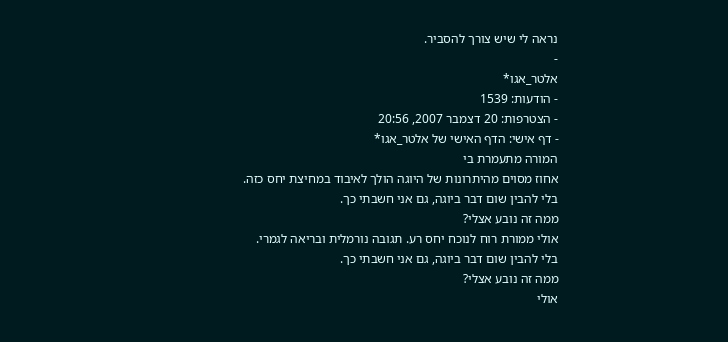נראה לי שיש צורך להסביר.
-
אלטר_אגו*
- הודעות: 1539
- הצטרפות: 20 דצמבר 2007, 20:56
- דף אישי: הדף האישי של אלטר_אגו*
המורה מתעמרת בי
אחוז מסוים מהיתרונות של היוגה הולך לאיבוד במחיצת יחס כזה.
בלי להבין שום דבר ביוגה, גם אני חשבתי כך.
ממה זה נובע אצלי?
אולי ממורת רוח לנוכח יחס רע. תגובה נורמלית ובריאה לגמרי.
בלי להבין שום דבר ביוגה, גם אני חשבתי כך.
ממה זה נובע אצלי?
אולי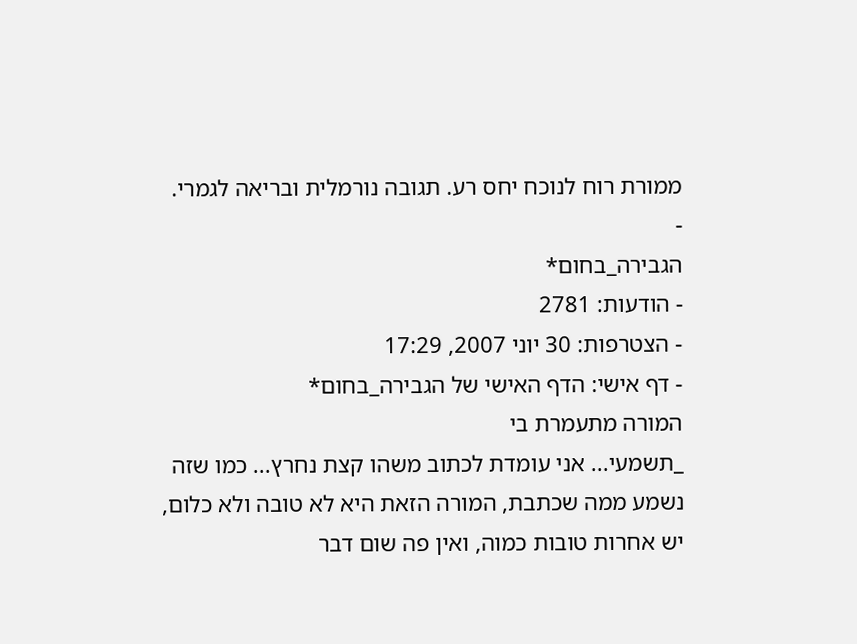ממורת רוח לנוכח יחס רע. תגובה נורמלית ובריאה לגמרי.
-
הגבירה_בחום*
- הודעות: 2781
- הצטרפות: 30 יוני 2007, 17:29
- דף אישי: הדף האישי של הגבירה_בחום*
המורה מתעמרת בי
_תשמעי... אני עומדת לכתוב משהו קצת נחרץ... כמו שזה נשמע ממה שכתבת, המורה הזאת היא לא טובה ולא כלום, יש אחרות טובות כמוה, ואין פה שום דבר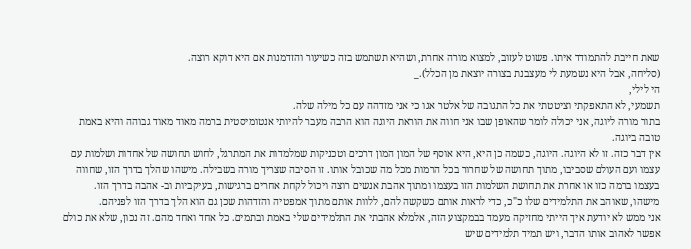שאת חייבת להתמודד איתו. פשוט לעזוב, למצוא מורה אחרת, ושהיא תשתמש בזה כשיעור והזדמנות אם היא דוקא רוצה.
(סליחה, אבל היא נשמעת לי מעצבנת בצורה יוצאת מן הכלל)._
הי לילי,
תשמעי, לא התאפקתי וציטטתי את כל התגובה של אלטר אגו כי אני מזדהה עם כל מילה שלה.
בתור מורה ליוגה, אני יכולה לומר שהאופן שבו אני חווה את הוראת היוגה הוא הרבה מעבר להיותי אנטומיסטית ברמה מאוד מאוד גבוהה והיא באמת טובה ביוגה.
אין דבר כזה. זו לא היוגה. היוגה, כשמה כן היא, היא אוסף של המון המון דרכים וטכניקות שמלמדות את המתרגל, לחוש תחושה של אחדות ושלמות עם עצמו ועם העולם שסביבו, מתוך תחושה של שחרור בכל הרמות מכל מה שכובל אותו. זו הסיבה שצריך מורה בשבילה. מישהו שהלך בדרך הזו, שחווה בעצמו ברמה כזו או אחרת את תחושת השלמות הזו בעצמו ומתוך אהבת אנשים רוצה ויכול לקחת אחרים ברגישות, בעיקביות וב- אהבה בדרך הזו.
מישהו, שאוהב את התלמידים שלו כ"כ, כדי לראות אותם כשקשה להם, ללוות אותם מתוך אמפטיה והזדהות שכן גם הוא הלך בדרך הזו לפניהם.
אני ממש לא יודעת איך הייתי מחזיקה מעמד בבמקצוע הזה, אלמלא אהבתי את התלמידים שלי באמת ובתמים. כל אחד ואחד מהם. זה נכון, שלא את כולם אפשר לאהוב אותו הדבר, ויש תמיד תלמידים שיש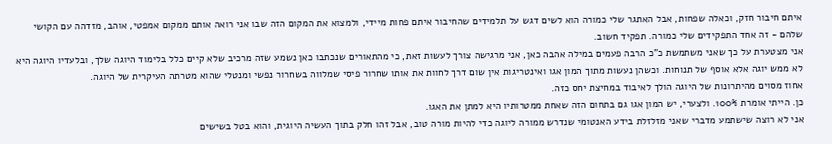איתם חיבור חזק, וכאלה שפחות, אבל האתגר שלי כמורה הוא לשים דגש על תלמידים שהחיבור איתם פחות מיידי, ולמצוא את המקום הזה שבו אני רואה אותם ממקום אמפטי, אוהב, מזדהה עם הקושי שלהם - זה אחד התפקידים שלי כמורה. תפקיד חשוב.
אני מצטערת על כך שאני משתמשת כ"כ הרבה פעמים במילה אהבה כאן, אני מרגישה צורך לעשות זאת, כי מהתאורים שנכתבו כאן נשמע שזה מרכיב שלא קיים כלל בלימוד היוגה שלך, ובלעדיו היוגה היא לא ממש יוגה אלא אוסף של תנוחות. וכשהן נעשות מתוך המון אגו ואינטריגות אין שום דרך לחוות את אותו שחרור פיסי שמלווה בשחרור נפשי ומנטלי שהוא מטרתה העיקרית של היוגה.
אחוז מסוים מהיתרונות של היוגה הולך לאיבוד במחיצת יחס כזה.
כן. הייתי אומרת 100%. ולצערי, יש המון אגו גם בתחום הזה שאחת ממטרותיו היא למתן את האגו.
אני לא רוצה שישתמע מדברי שאני מזלזלת בידע האנטומי שנדרש ממורה ליוגה כדי להיות מורה טוב, אבל זהו חלק בתוך העשיה היוגית, והוא בטל בשישים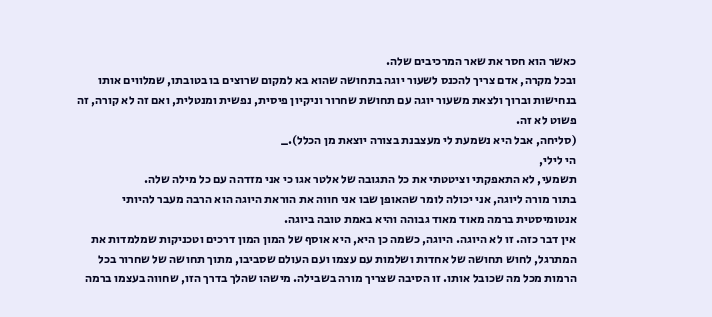כאשר הוא חסר את שאר המרכיבים שלה.
ובכל מקרה, אדם צריך להכנס לשעור יוגה בתחושה שהוא בא למקום שרוצים בו בטובתו, שמלווים אותו בנחישות וברוך ולצאת משעור יוגה עם תחושת שחרור וניקיון פיסית, נפשית ומנטלית, ואם זה לא קורה, זה פשוט לא זה.
(סליחה, אבל היא נשמעת לי מעצבנת בצורה יוצאת מן הכלל)._
הי לילי,
תשמעי, לא התאפקתי וציטטתי את כל התגובה של אלטר אגו כי אני מזדהה עם כל מילה שלה.
בתור מורה ליוגה, אני יכולה לומר שהאופן שבו אני חווה את הוראת היוגה הוא הרבה מעבר להיותי אנטומיסטית ברמה מאוד מאוד גבוהה והיא באמת טובה ביוגה.
אין דבר כזה. זו לא היוגה. היוגה, כשמה כן היא, היא אוסף של המון המון דרכים וטכניקות שמלמדות את המתרגל, לחוש תחושה של אחדות ושלמות עם עצמו ועם העולם שסביבו, מתוך תחושה של שחרור בכל הרמות מכל מה שכובל אותו. זו הסיבה שצריך מורה בשבילה. מישהו שהלך בדרך הזו, שחווה בעצמו ברמה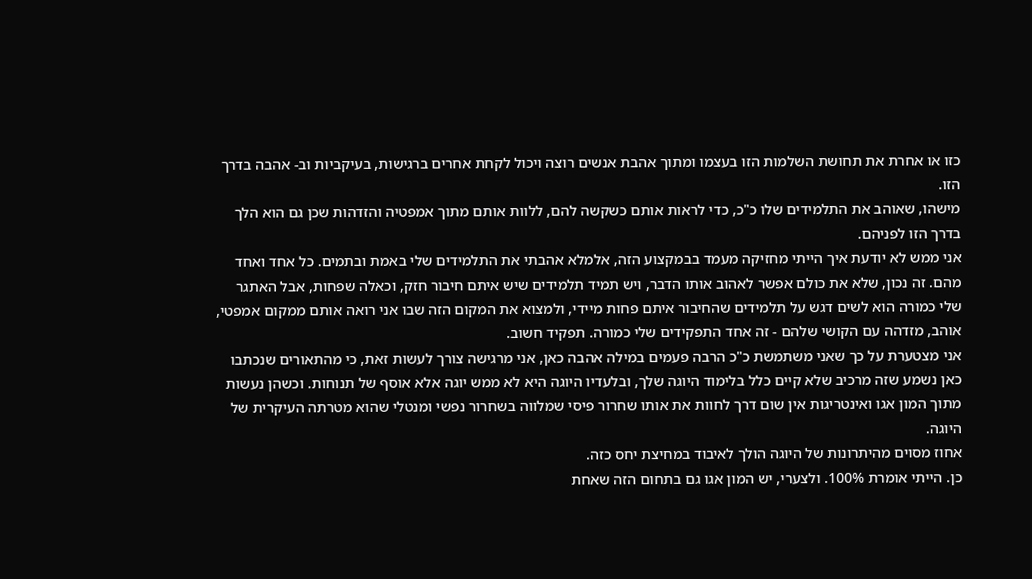כזו או אחרת את תחושת השלמות הזו בעצמו ומתוך אהבת אנשים רוצה ויכול לקחת אחרים ברגישות, בעיקביות וב- אהבה בדרך הזו.
מישהו, שאוהב את התלמידים שלו כ"כ, כדי לראות אותם כשקשה להם, ללוות אותם מתוך אמפטיה והזדהות שכן גם הוא הלך בדרך הזו לפניהם.
אני ממש לא יודעת איך הייתי מחזיקה מעמד בבמקצוע הזה, אלמלא אהבתי את התלמידים שלי באמת ובתמים. כל אחד ואחד מהם. זה נכון, שלא את כולם אפשר לאהוב אותו הדבר, ויש תמיד תלמידים שיש איתם חיבור חזק, וכאלה שפחות, אבל האתגר שלי כמורה הוא לשים דגש על תלמידים שהחיבור איתם פחות מיידי, ולמצוא את המקום הזה שבו אני רואה אותם ממקום אמפטי, אוהב, מזדהה עם הקושי שלהם - זה אחד התפקידים שלי כמורה. תפקיד חשוב.
אני מצטערת על כך שאני משתמשת כ"כ הרבה פעמים במילה אהבה כאן, אני מרגישה צורך לעשות זאת, כי מהתאורים שנכתבו כאן נשמע שזה מרכיב שלא קיים כלל בלימוד היוגה שלך, ובלעדיו היוגה היא לא ממש יוגה אלא אוסף של תנוחות. וכשהן נעשות מתוך המון אגו ואינטריגות אין שום דרך לחוות את אותו שחרור פיסי שמלווה בשחרור נפשי ומנטלי שהוא מטרתה העיקרית של היוגה.
אחוז מסוים מהיתרונות של היוגה הולך לאיבוד במחיצת יחס כזה.
כן. הייתי אומרת 100%. ולצערי, יש המון אגו גם בתחום הזה שאחת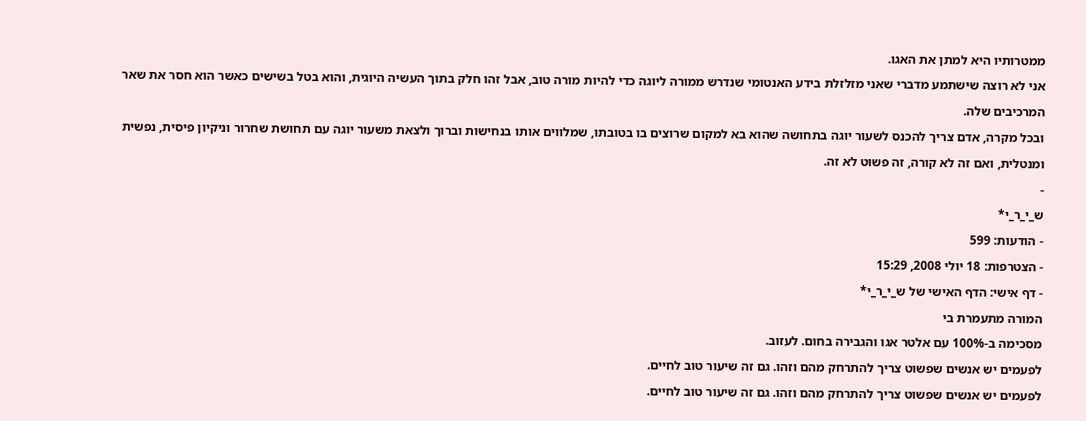ממטרותיו היא למתן את האגו.
אני לא רוצה שישתמע מדברי שאני מזלזלת בידע האנטומי שנדרש ממורה ליוגה כדי להיות מורה טוב, אבל זהו חלק בתוך העשיה היוגית, והוא בטל בשישים כאשר הוא חסר את שאר המרכיבים שלה.
ובכל מקרה, אדם צריך להכנס לשעור יוגה בתחושה שהוא בא למקום שרוצים בו בטובתו, שמלווים אותו בנחישות וברוך ולצאת משעור יוגה עם תחושת שחרור וניקיון פיסית, נפשית ומנטלית, ואם זה לא קורה, זה פשוט לא זה.
-
ש_י_ר_י*
- הודעות: 599
- הצטרפות: 18 יולי 2008, 15:29
- דף אישי: הדף האישי של ש_י_ר_י*
המורה מתעמרת בי
מסכימה ב-100% עם אלטר אגו והגבירה בחום. לעזוב.
לפעמים יש אנשים שפשוט צריך להתרחק מהם וזהו. גם זה שיעור טוב לחיים.
לפעמים יש אנשים שפשוט צריך להתרחק מהם וזהו. גם זה שיעור טוב לחיים.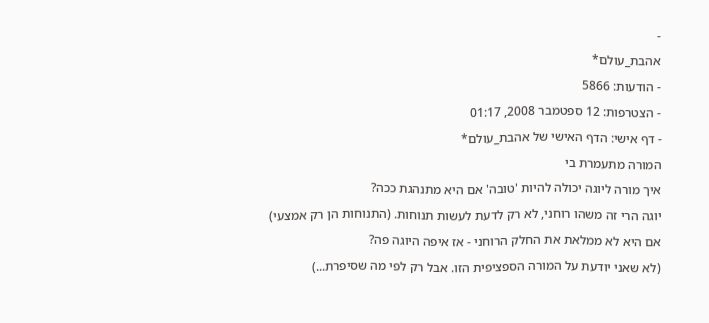-
אהבת_עולם*
- הודעות: 5866
- הצטרפות: 12 ספטמבר 2008, 01:17
- דף אישי: הדף האישי של אהבת_עולם*
המורה מתעמרת בי
איך מורה ליוגה יכולה להיות 'טובה' אם היא מתנהגת ככה?
יוגה הרי זה משהו רוחני, לא רק לדעת לעשות תנוחות. (התנוחות הן רק אמצעי)
אם היא לא ממלאת את החלק הרוחני - אז איפה היוגה פה?
(לא שאני יודעת על המורה הספציפית הזו. אבל רק לפי מה שסיפרת...)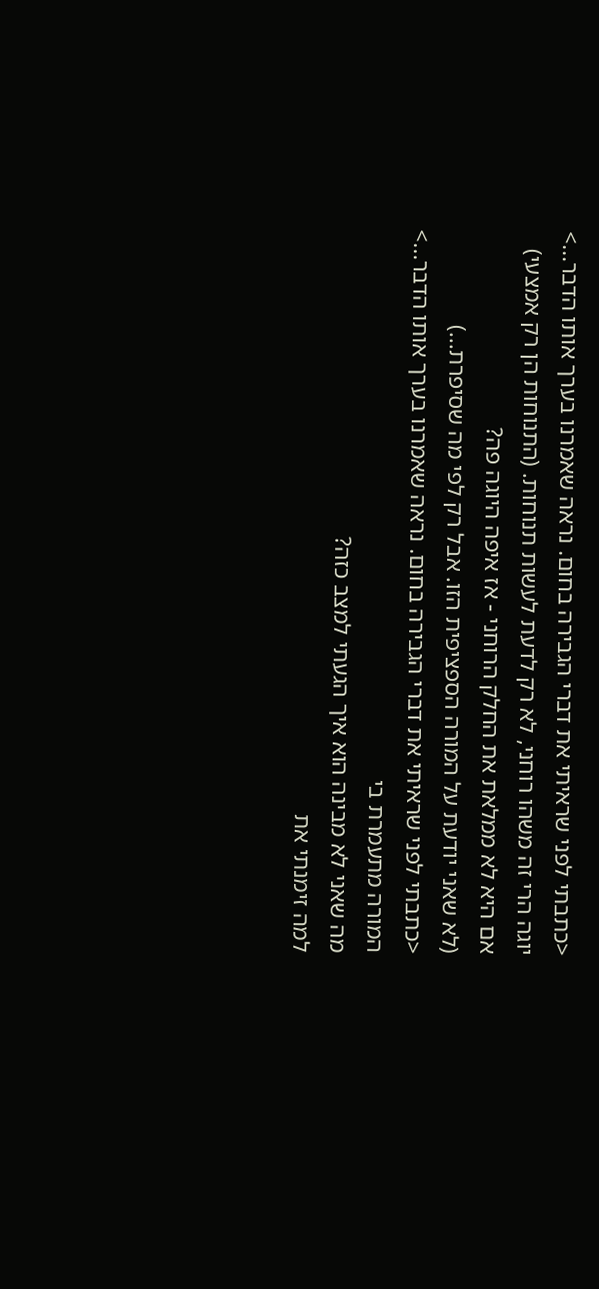<כתבתי לפני שראיתי את דברי הגבירה בחום. נראה שאמרנו בערך אותו הדבר...>
יוגה הרי זה משהו רוחני, לא רק לדעת לעשות תנוחות. (התנוחות הן רק אמצעי)
אם היא לא ממלאת את החלק הרוחני - אז איפה היוגה פה?
(לא שאני יודעת על המורה הספציפית הזו. אבל רק לפי מה שסיפרת...)
<כתבתי לפני שראיתי את דברי הגבירה בחום. נראה שאמרנו בערך אותו הדבר...>
המורה מתעמרת בי
מה שאני לא מבינה הוא איך הגעתי למצב כזה?
למה זימנתי את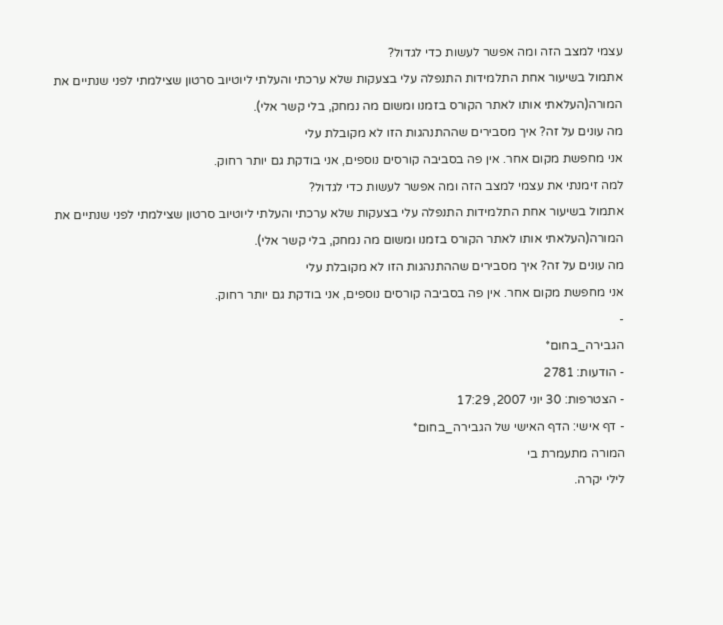עצמי למצב הזה ומה אפשר לעשות כדי לגדול?
אתמול בשיעור אחת התלמידות התנפלה עלי בצעקות שלא ערכתי והעלתי ליוטיוב סרטון שצילמתי לפני שנתיים את המורה(העלאתי אותו לאתר הקורס בזמנו ומשום מה נמחק, בלי קשר אלי).
מה עונים על זה? איך מסבירים שההתנהגות הזו לא מקובלת עלי
אני מחפשת מקום אחר. אין פה בסביבה קורסים נוספים, אני בודקת גם יותר רחוק.
למה זימנתי את עצמי למצב הזה ומה אפשר לעשות כדי לגדול?
אתמול בשיעור אחת התלמידות התנפלה עלי בצעקות שלא ערכתי והעלתי ליוטיוב סרטון שצילמתי לפני שנתיים את המורה(העלאתי אותו לאתר הקורס בזמנו ומשום מה נמחק, בלי קשר אלי).
מה עונים על זה? איך מסבירים שההתנהגות הזו לא מקובלת עלי
אני מחפשת מקום אחר. אין פה בסביבה קורסים נוספים, אני בודקת גם יותר רחוק.
-
הגבירה_בחום*
- הודעות: 2781
- הצטרפות: 30 יוני 2007, 17:29
- דף אישי: הדף האישי של הגבירה_בחום*
המורה מתעמרת בי
לילי יקרה.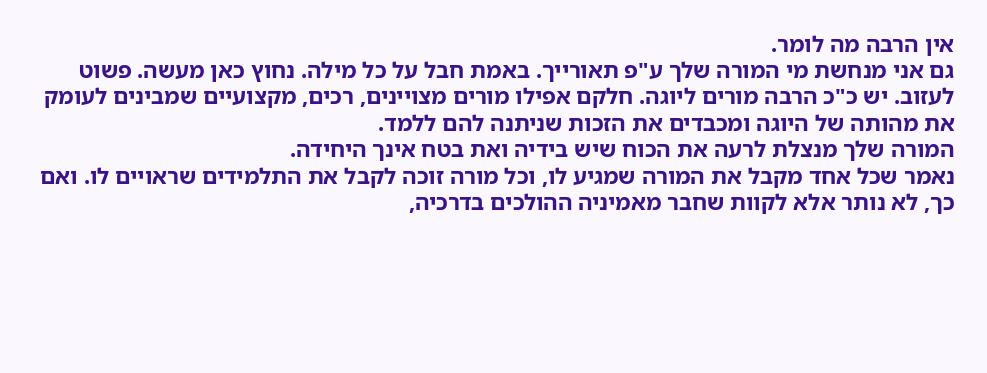אין הרבה מה לומר.
גם אני מנחשת מי המורה שלך ע"פ תאורייך. באמת חבל על כל מילה. נחוץ כאן מעשה. פשוט לעזוב. יש כ"כ הרבה מורים ליוגה. חלקם אפילו מורים מצויינים, רכים, מקצועיים שמבינים לעומק את מהותה של היוגה ומכבדים את הזכות שניתנה להם ללמד.
המורה שלך מנצלת לרעה את הכוח שיש בידיה ואת בטח אינך היחידה.
נאמר שכל אחד מקבל את המורה שמגיע לו, וכל מורה זוכה לקבל את התלמידים שראויים לו. ואם כך, לא נותר אלא לקוות שחבר מאמיניה ההולכים בדרכיה,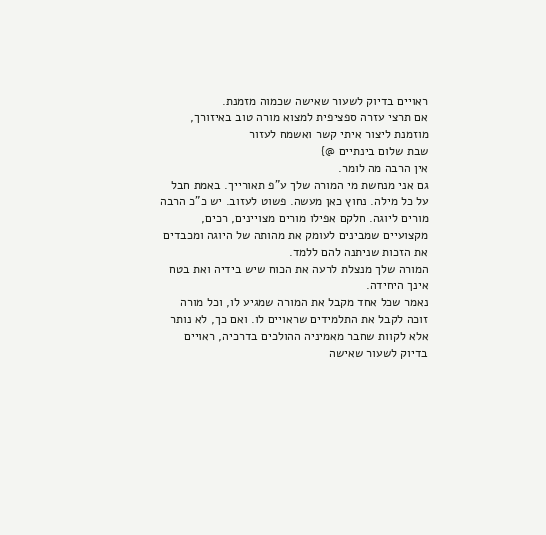ראויים בדיוק לשעור שאישה שכמוה מזמנת.
אם תרצי עזרה ספציפית למצוא מורה טוב באיזורך, מוזמנת ליצור איתי קשר ואשמח לעזור
שבת שלום בינתיים @}
אין הרבה מה לומר.
גם אני מנחשת מי המורה שלך ע"פ תאורייך. באמת חבל על כל מילה. נחוץ כאן מעשה. פשוט לעזוב. יש כ"כ הרבה מורים ליוגה. חלקם אפילו מורים מצויינים, רכים, מקצועיים שמבינים לעומק את מהותה של היוגה ומכבדים את הזכות שניתנה להם ללמד.
המורה שלך מנצלת לרעה את הכוח שיש בידיה ואת בטח אינך היחידה.
נאמר שכל אחד מקבל את המורה שמגיע לו, וכל מורה זוכה לקבל את התלמידים שראויים לו. ואם כך, לא נותר אלא לקוות שחבר מאמיניה ההולכים בדרכיה, ראויים בדיוק לשעור שאישה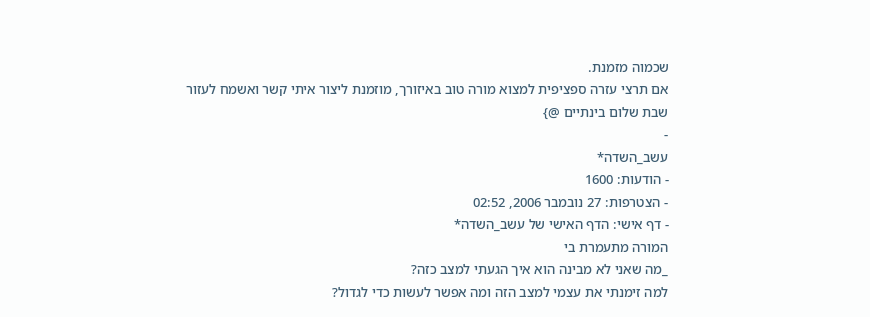שכמוה מזמנת.
אם תרצי עזרה ספציפית למצוא מורה טוב באיזורך, מוזמנת ליצור איתי קשר ואשמח לעזור
שבת שלום בינתיים @}
-
עשב_השדה*
- הודעות: 1600
- הצטרפות: 27 נובמבר 2006, 02:52
- דף אישי: הדף האישי של עשב_השדה*
המורה מתעמרת בי
_מה שאני לא מבינה הוא איך הגעתי למצב כזה?
למה זימנתי את עצמי למצב הזה ומה אפשר לעשות כדי לגדול?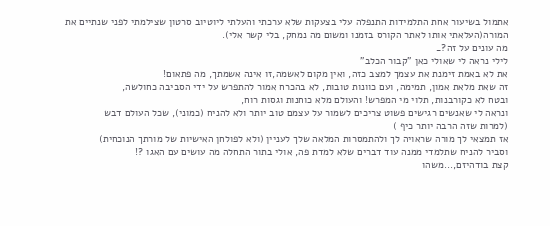אתמול בשיעור אחת התלמידות התנפלה עלי בצעקות שלא ערכתי והעלתי ליוטיוב סרטון שצילמתי לפני שנתיים את המורה(העלאתי אותו לאתר הקורס בזמנו ומשום מה נמחק, בלי קשר אלי).
מה עונים על זה?_
לילי נראה לי שאולי כאן "קבור הכלב"
את לא באמת זימנת את עצמך למצב כזה, ואין מקום לאשמה,זו אינה אשמתך, מה פתאום!
זה שאת מלאת אמון, תמימה, ועם כוונות טובות, לא בהכרח אמור להתפרש על ידי הסביבה כחולשה,
ובטח לא כקורבנות, תלוי מי המפרש! והעולם מלא כוחנות וגסות רוח,
ונראה לי שאנשים רגישים פשוט צריכים לשמור על עצמם טוב יותר ולא להניח (כמוני), שכל העולם דבש
(למרות שזה הרבה יותר כיף )
אז תמצאי לך מורה שראויה לך ולהתמסרות המלאה שלך לעניין (ולא לפולחן האישיות של מורתך הנוכחית)
וסביר להניח שתלמדי ממנה עוד דברים שלא למדת פה, אולי בתור התחלה מה עושים עם האגו ?!
קצת בודהיזם,...משהו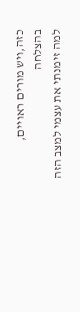כזה,ויש מורים ראויים, בהצלחה
למה זימנתי את עצמי למצב הזה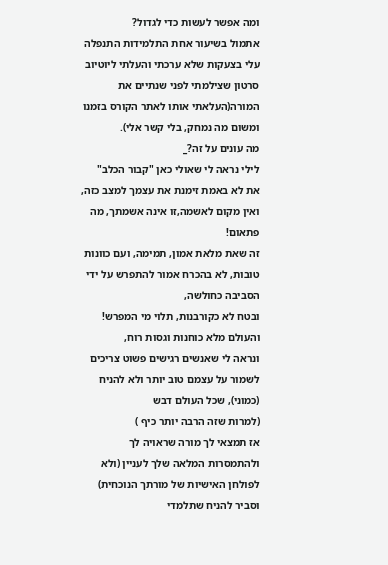ומה אפשר לעשות כדי לגדול?
אתמול בשיעור אחת התלמידות התנפלה עלי בצעקות שלא ערכתי והעלתי ליוטיוב סרטון שצילמתי לפני שנתיים את המורה(העלאתי אותו לאתר הקורס בזמנו ומשום מה נמחק, בלי קשר אלי).
מה עונים על זה?_
לילי נראה לי שאולי כאן "קבור הכלב"
את לא באמת זימנת את עצמך למצב כזה, ואין מקום לאשמה,זו אינה אשמתך, מה פתאום!
זה שאת מלאת אמון, תמימה, ועם כוונות טובות, לא בהכרח אמור להתפרש על ידי הסביבה כחולשה,
ובטח לא כקורבנות, תלוי מי המפרש! והעולם מלא כוחנות וגסות רוח,
ונראה לי שאנשים רגישים פשוט צריכים לשמור על עצמם טוב יותר ולא להניח (כמוני), שכל העולם דבש
(למרות שזה הרבה יותר כיף )
אז תמצאי לך מורה שראויה לך ולהתמסרות המלאה שלך לעניין (ולא לפולחן האישיות של מורתך הנוכחית)
וסביר להניח שתלמדי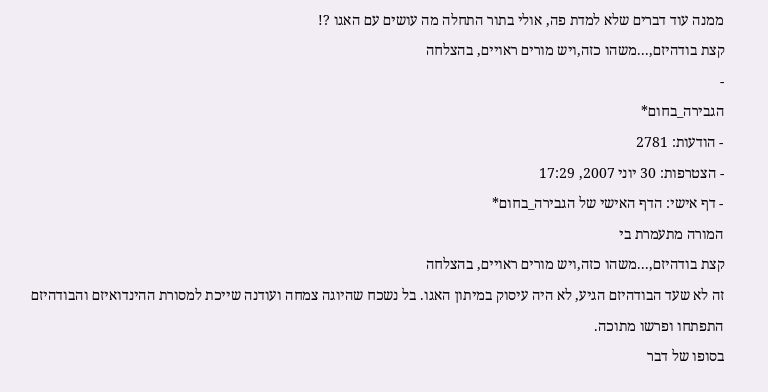ממנה עוד דברים שלא למדת פה, אולי בתור התחלה מה עושים עם האגו ?!
קצת בודהיזם,...משהו כזה,ויש מורים ראויים, בהצלחה
-
הגבירה_בחום*
- הודעות: 2781
- הצטרפות: 30 יוני 2007, 17:29
- דף אישי: הדף האישי של הגבירה_בחום*
המורה מתעמרת בי
קצת בודהיזם,...משהו כזה,ויש מורים ראויים, בהצלחה
זה לא שעד הבודהיזם הגיע, לא היה עיסוק במיתון האגו. בל נשכח שהיוגה צמחה ועודנה שייכת למסורת ההינדואיזם והבודהיזם התפתחו ופרשו מתוכה.
בסופו של דבר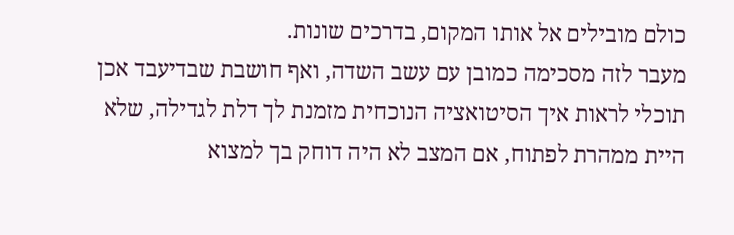כולם מובילים אל אותו המקום, בדרכים שונות.
מעבר לזה מסכימה כמובן עם עשב השדה, ואף חושבת שבדיעבד אכן תוכלי לראות איך הסיטואציה הנוכחית מזמנת לך דלת לגדילה, שלא היית ממהרת לפתוח, אם המצב לא היה דוחק בך למצוא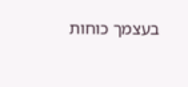בעצמך כוחות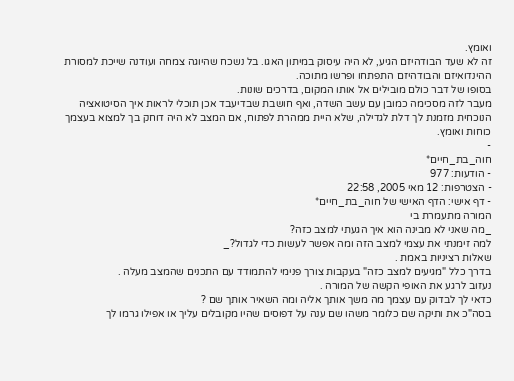ואומץ.
זה לא שעד הבודהיזם הגיע, לא היה עיסוק במיתון האגו. בל נשכח שהיוגה צמחה ועודנה שייכת למסורת ההינדואיזם והבודהיזם התפתחו ופרשו מתוכה.
בסופו של דבר כולם מובילים אל אותו המקום, בדרכים שונות.
מעבר לזה מסכימה כמובן עם עשב השדה, ואף חושבת שבדיעבד אכן תוכלי לראות איך הסיטואציה הנוכחית מזמנת לך דלת לגדילה, שלא היית ממהרת לפתוח, אם המצב לא היה דוחק בך למצוא בעצמך כוחות ואומץ.
-
חוה_בת_חיים*
- הודעות: 977
- הצטרפות: 12 מאי 2005, 22:58
- דף אישי: הדף האישי של חוה_בת_חיים*
המורה מתעמרת בי
_מה שאני לא מבינה הוא איך הגעתי למצב כזה?
למה זימנתי את עצמי למצב הזה ומה אפשר לעשות כדי לגדול?_
שאלות רציניות באמת .
בדרך כלל "מגיעים למצב כזה" בעקבות צורך פנימי להתמודד עם התכנים שהמצב מעלה .
נעזוב לרגע את האופי הקשה של המורה .
כדאי לך לבדוק עם עצמך מה משך אותך אליה ומה השאיר אותך שם ?
בסה"כ את ותיקה שם כלומר משהו שם ענה על דפוסים שהיו מקובלים עליך או אפילו גרמו לך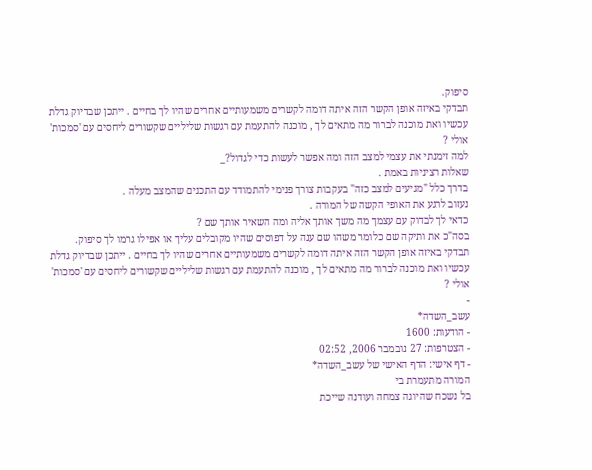סיפוק.
תבדקי באיזה אופן הקשר הזה איתה דומה לקשרים משמעותיים אחרים שהיו לך בחיים . ייתכן שבדיוק גדלת עכשיו ואת מוכנה לברור מה מתאים לך , מוכנה להתעמת עם רגשות שליליים שקשורים ליחסים עם 'סמכות' אולי ?
למה זימנתי את עצמי למצב הזה ומה אפשר לעשות כדי לגדול?_
שאלות רציניות באמת .
בדרך כלל "מגיעים למצב כזה" בעקבות צורך פנימי להתמודד עם התכנים שהמצב מעלה .
נעזוב לרגע את האופי הקשה של המורה .
כדאי לך לבדוק עם עצמך מה משך אותך אליה ומה השאיר אותך שם ?
בסה"כ את ותיקה שם כלומר משהו שם ענה על דפוסים שהיו מקובלים עליך או אפילו גרמו לך סיפוק.
תבדקי באיזה אופן הקשר הזה איתה דומה לקשרים משמעותיים אחרים שהיו לך בחיים . ייתכן שבדיוק גדלת עכשיו ואת מוכנה לברור מה מתאים לך , מוכנה להתעמת עם רגשות שליליים שקשורים ליחסים עם 'סמכות' אולי ?
-
עשב_השדה*
- הודעות: 1600
- הצטרפות: 27 נובמבר 2006, 02:52
- דף אישי: הדף האישי של עשב_השדה*
המורה מתעמרת בי
בל נשכח שהיוגה צמחה ועודנה שייכת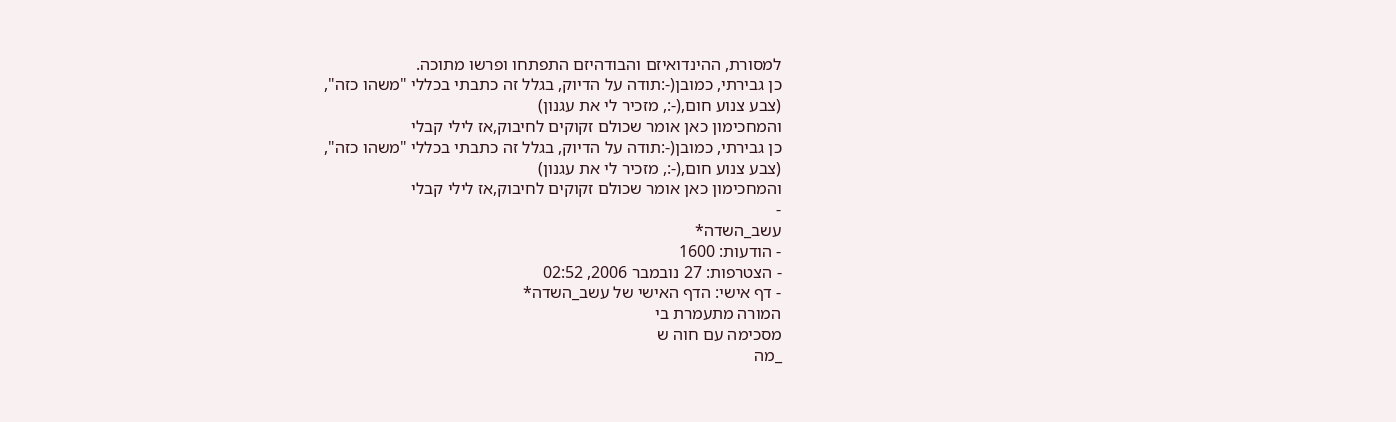למסורת, ההינדואיזם והבודהיזם התפתחו ופרשו מתוכה.
כן גבירתי, כמובן(-:תודה על הדיוק, בגלל זה כתבתי בכללי "משהו כזה",
(צבע צנוע חום,(-:, מזכיר לי את עגנון)
והמחכימון כאן אומר שכולם זקוקים לחיבוק,אז לילי קבלי
כן גבירתי, כמובן(-:תודה על הדיוק, בגלל זה כתבתי בכללי "משהו כזה",
(צבע צנוע חום,(-:, מזכיר לי את עגנון)
והמחכימון כאן אומר שכולם זקוקים לחיבוק,אז לילי קבלי
-
עשב_השדה*
- הודעות: 1600
- הצטרפות: 27 נובמבר 2006, 02:52
- דף אישי: הדף האישי של עשב_השדה*
המורה מתעמרת בי
מסכימה עם חוה ש
_מה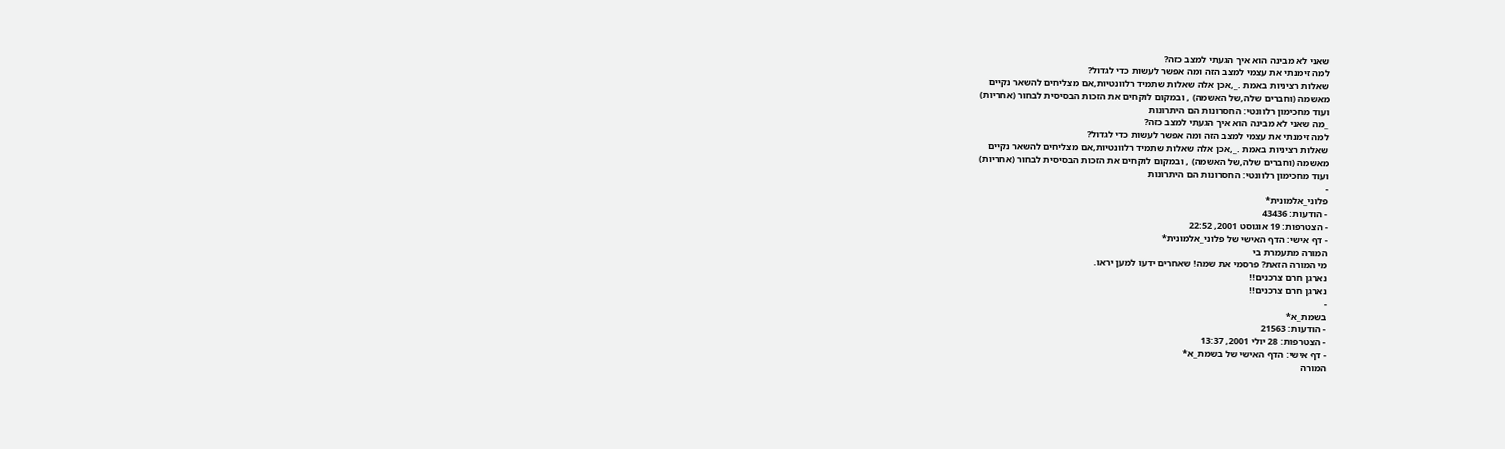שאני לא מבינה הוא איך הגעתי למצב כזה?
למה זימנתי את עצמי למצב הזה ומה אפשר לעשות כדי לגדול?
שאלות רציניות באמת ._,אכן אלה שאלות שתמיד רלוונטיות,אם מצליחים להשאר נקיים
מאשמה (וחברים שלה,של האשמה) , ובמקום לוקחים את הזכות הבסיסית לבחור (אחריות)
ועוד מחכימון רלוונטי: החסרונות הם היתרונות
_מה שאני לא מבינה הוא איך הגעתי למצב כזה?
למה זימנתי את עצמי למצב הזה ומה אפשר לעשות כדי לגדול?
שאלות רציניות באמת ._,אכן אלה שאלות שתמיד רלוונטיות,אם מצליחים להשאר נקיים
מאשמה (וחברים שלה,של האשמה) , ובמקום לוקחים את הזכות הבסיסית לבחור (אחריות)
ועוד מחכימון רלוונטי: החסרונות הם היתרונות
-
פלוני_אלמונית*
- הודעות: 43436
- הצטרפות: 19 אוגוסט 2001, 22:52
- דף אישי: הדף האישי של פלוני_אלמונית*
המורה מתעמרת בי
מי המורה הזאת? פרסמי את שמה! שאחרים ידעו למען יראו.
נארגן חרם צרכנים!!
נארגן חרם צרכנים!!
-
בשמת_א*
- הודעות: 21563
- הצטרפות: 28 יולי 2001, 13:37
- דף אישי: הדף האישי של בשמת_א*
המורה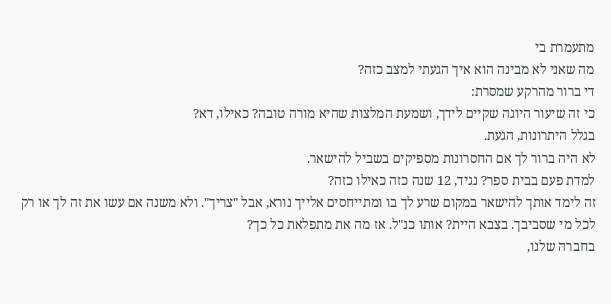מתעמרת בי
מה שאני לא מבינה הוא איך הגעתי למצב כזה?
די ברור מהרקע שמסרת:
כי זה שיעור היוגה שקיים לידך, ושמעת המלצות שהיא מורה טובה? כאילו, דא?
בגלל היתרונות, הגעת.
לא היה ברור לך אם החסרונות מספיקים בשביל להישאר.
למדת פעם בבית ספר? נגיד, 12 שנה כזה כאילו כזה?
זה לימד אותך להישאר במקום שרע לך בו ומתייחסים אלייך נורא, אבל "צריך". ולא משנה אם עשו את זה לך או רק לכל מי שסביבך. בצבא היית? אותו כנ"ל. אז מה את מתפלאת כל כך?
בחברה שלנו,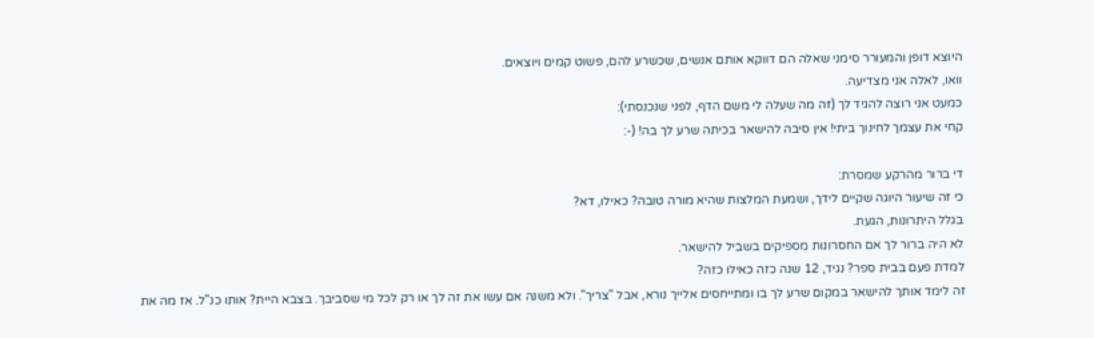היוצא דופן והמעורר סימני שאלה הם דווקא אותם אנשים, שכשרע להם, פשוט קמים ויוצאים.
וואו, לאלה אני מצדיעה.
כמעט אני רוצה להגיד לך (זה מה שעלה לי משם הדף, לפני שנכנסתי):
קחי את עצמך לחינוך ביתי! אין סיבה להישאר בכיתה שרע לך בה! (-:

די ברור מהרקע שמסרת:
כי זה שיעור היוגה שקיים לידך, ושמעת המלצות שהיא מורה טובה? כאילו, דא?
בגלל היתרונות, הגעת.
לא היה ברור לך אם החסרונות מספיקים בשביל להישאר.
למדת פעם בבית ספר? נגיד, 12 שנה כזה כאילו כזה?
זה לימד אותך להישאר במקום שרע לך בו ומתייחסים אלייך נורא, אבל "צריך". ולא משנה אם עשו את זה לך או רק לכל מי שסביבך. בצבא היית? אותו כנ"ל. אז מה את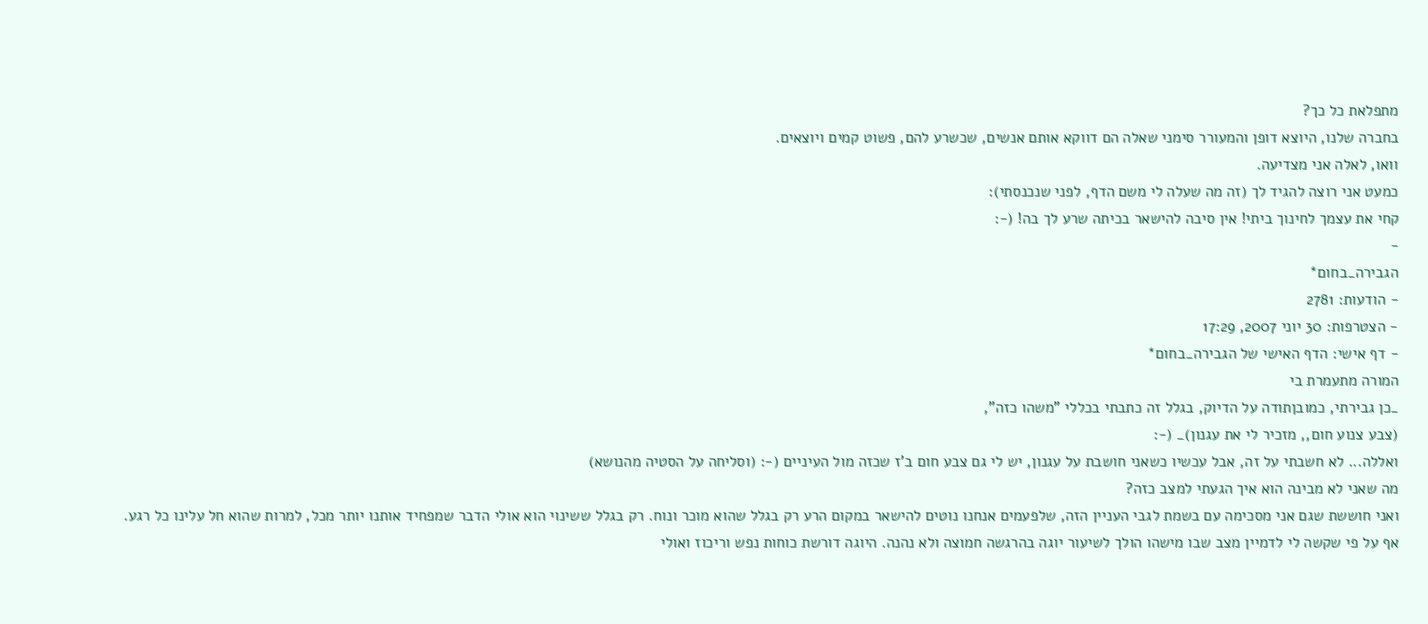מתפלאת כל כך?
בחברה שלנו, היוצא דופן והמעורר סימני שאלה הם דווקא אותם אנשים, שכשרע להם, פשוט קמים ויוצאים.
וואו, לאלה אני מצדיעה.
כמעט אני רוצה להגיד לך (זה מה שעלה לי משם הדף, לפני שנכנסתי):
קחי את עצמך לחינוך ביתי! אין סיבה להישאר בכיתה שרע לך בה! (-:
-
הגבירה_בחום*
- הודעות: 2781
- הצטרפות: 30 יוני 2007, 17:29
- דף אישי: הדף האישי של הגבירה_בחום*
המורה מתעמרת בי
_כן גבירתי, כמובןתודה על הדיוק, בגלל זה כתבתי בכללי "משהו כזה",
(צבע צנוע חום,, מזכיר לי את עגנון)_ (-:
ואללה... לא חשבתי על זה, אבל עכשיו כשאני חושבת על עגנון, יש לי גם צבע חום ב'ז שכזה מול העיניים (-: (וסליחה על הסטיה מהנושא)
מה שאני לא מבינה הוא איך הגעתי למצב כזה?
ואני חוששת שגם אני מסכימה עם בשמת לגבי העניין הזה, שלפעמים אנחנו נוטים להישאר במקום הרע רק בגלל שהוא מוכר ונוח. רק בגלל ששינוי הוא אולי הדבר שמפחיד אותנו יותר מכל, למרות שהוא חל עלינו כל רגע.
אף על פי שקשה לי לדמיין מצב שבו מישהו הולך לשיעור יוגה בהרגשה חמוצה ולא נהנה. היוגה דורשת כוחות נפש וריכוז ואולי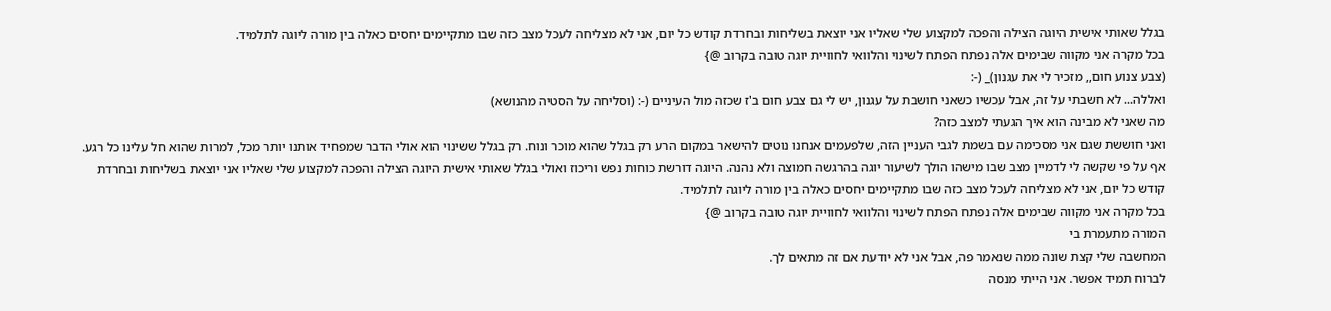בגלל שאותי אישית היוגה הצילה והפכה למקצוע שלי שאליו אני יוצאת בשליחות ובחרדת קודש כל יום, אני לא מצליחה לעכל מצב כזה שבו מתקיימים יחסים כאלה בין מורה ליוגה לתלמיד.
בכל מקרה אני מקווה שבימים אלה נפתח הפתח לשינוי והלוואי לחוויית יוגה טובה בקרוב @}
(צבע צנוע חום,, מזכיר לי את עגנון)_ (-:
ואללה... לא חשבתי על זה, אבל עכשיו כשאני חושבת על עגנון, יש לי גם צבע חום ב'ז שכזה מול העיניים (-: (וסליחה על הסטיה מהנושא)
מה שאני לא מבינה הוא איך הגעתי למצב כזה?
ואני חוששת שגם אני מסכימה עם בשמת לגבי העניין הזה, שלפעמים אנחנו נוטים להישאר במקום הרע רק בגלל שהוא מוכר ונוח. רק בגלל ששינוי הוא אולי הדבר שמפחיד אותנו יותר מכל, למרות שהוא חל עלינו כל רגע.
אף על פי שקשה לי לדמיין מצב שבו מישהו הולך לשיעור יוגה בהרגשה חמוצה ולא נהנה. היוגה דורשת כוחות נפש וריכוז ואולי בגלל שאותי אישית היוגה הצילה והפכה למקצוע שלי שאליו אני יוצאת בשליחות ובחרדת קודש כל יום, אני לא מצליחה לעכל מצב כזה שבו מתקיימים יחסים כאלה בין מורה ליוגה לתלמיד.
בכל מקרה אני מקווה שבימים אלה נפתח הפתח לשינוי והלוואי לחוויית יוגה טובה בקרוב @}
המורה מתעמרת בי
המחשבה שלי קצת שונה ממה שנאמר פה, אבל אני לא יודעת אם זה מתאים לך.
לברוח תמיד אפשר. אני הייתי מנסה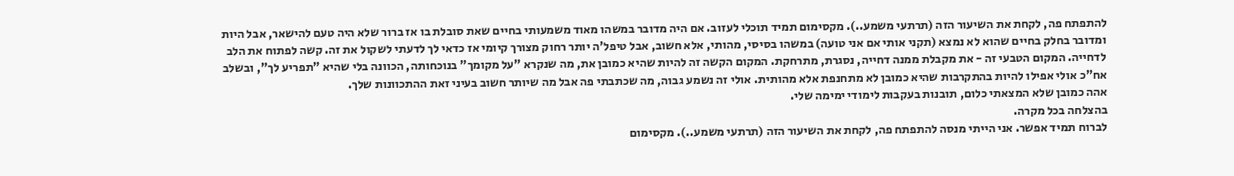להתפתח פה, לקחת את השיעור הזה (תרתעי משמע..). מקסימום תמיד תוכלי לעזוב. אם היה מדובר במשהו מאוד משמעותי בחיים שאת סובלת בו אז ברור שלא היה טעם להישאר, אבל היות ומדובר בחלק בחיים שהוא לא נמצא (תקני אותי אם אני טועה) במשהו בסיסי, מהותי, אלא חשוב, אבל טיפל'ה יותר רחוק מצורך קיומי אז כדאי לך לדעתי לשקול את זה. קשה לפתוח את הלב לדחייה. המקום הטבעי זה - את מקבלת ממנה דחייה, נסגרת, מתרחקת. המקום הקשה זה להיות שהיא כמובן את, מה שנקרא "על מקומך" בנוכחותה, הכוונה בלי שהיא "תפריע לך", ובשלב אח"כ אולי אפילו להיות בהתקרבות שהיא כמובן לא מתחנפת אלא מהותית. אולי זה נשמע גבוה, מה שכתבתי פה אבל מה שיותר חשוב בעיני זאת ההתכוונות שלך.
אהה כמובן שלא המצאתי כלום, תובנות בעקבות לימודי ימימה שלי.
בהצלחה בכל מקרה.
לברוח תמיד אפשר. אני הייתי מנסה להתפתח פה, לקחת את השיעור הזה (תרתעי משמע..). מקסימום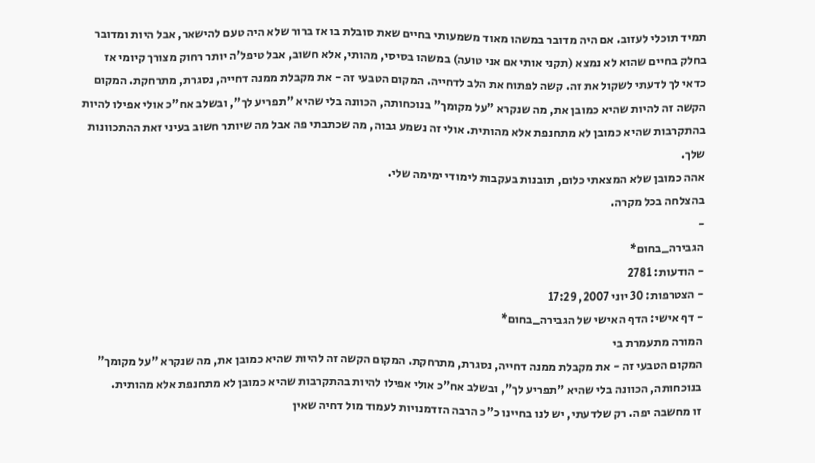תמיד תוכלי לעזוב. אם היה מדובר במשהו מאוד משמעותי בחיים שאת סובלת בו אז ברור שלא היה טעם להישאר, אבל היות ומדובר בחלק בחיים שהוא לא נמצא (תקני אותי אם אני טועה) במשהו בסיסי, מהותי, אלא חשוב, אבל טיפל'ה יותר רחוק מצורך קיומי אז כדאי לך לדעתי לשקול את זה. קשה לפתוח את הלב לדחייה. המקום הטבעי זה - את מקבלת ממנה דחייה, נסגרת, מתרחקת. המקום הקשה זה להיות שהיא כמובן את, מה שנקרא "על מקומך" בנוכחותה, הכוונה בלי שהיא "תפריע לך", ובשלב אח"כ אולי אפילו להיות בהתקרבות שהיא כמובן לא מתחנפת אלא מהותית. אולי זה נשמע גבוה, מה שכתבתי פה אבל מה שיותר חשוב בעיני זאת ההתכוונות שלך.
אהה כמובן שלא המצאתי כלום, תובנות בעקבות לימודי ימימה שלי.
בהצלחה בכל מקרה.
-
הגבירה_בחום*
- הודעות: 2781
- הצטרפות: 30 יוני 2007, 17:29
- דף אישי: הדף האישי של הגבירה_בחום*
המורה מתעמרת בי
המקום הטבעי זה - את מקבלת ממנה דחייה, נסגרת, מתרחקת. המקום הקשה זה להיות שהיא כמובן את, מה שנקרא "על מקומך" בנוכחותה, הכוונה בלי שהיא "תפריע לך", ובשלב אח"כ אולי אפילו להיות בהתקרבות שהיא כמובן לא מתחנפת אלא מהותית.
זו מחשבה יפה. רק שלדעתי, יש לנו בחיינו כ"כ הרבה הזדמנויות לעמוד מול דחיה שאין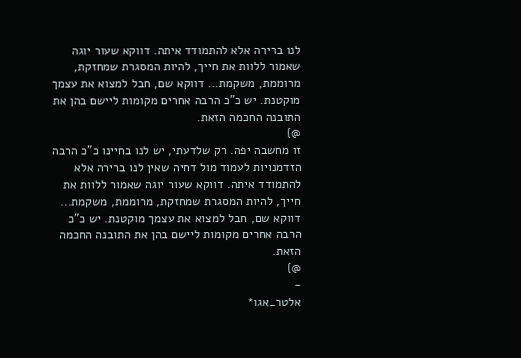לנו ברירה אלא להתמודד איתה. דווקא שעור יוגה שאמור ללוות את חייך, להיות המסגרת שמחזקת, מרוממת, משקמת... דווקא שם, חבל למצוא את עצמך מוקטנת. יש כ"כ הרבה אחרים מקומות ליישם בהן את התובנה החכמה הזאת.
@}
זו מחשבה יפה. רק שלדעתי, יש לנו בחיינו כ"כ הרבה הזדמנויות לעמוד מול דחיה שאין לנו ברירה אלא להתמודד איתה. דווקא שעור יוגה שאמור ללוות את חייך, להיות המסגרת שמחזקת, מרוממת, משקמת... דווקא שם, חבל למצוא את עצמך מוקטנת. יש כ"כ הרבה אחרים מקומות ליישם בהן את התובנה החכמה הזאת.
@}
-
אלטר_אגו*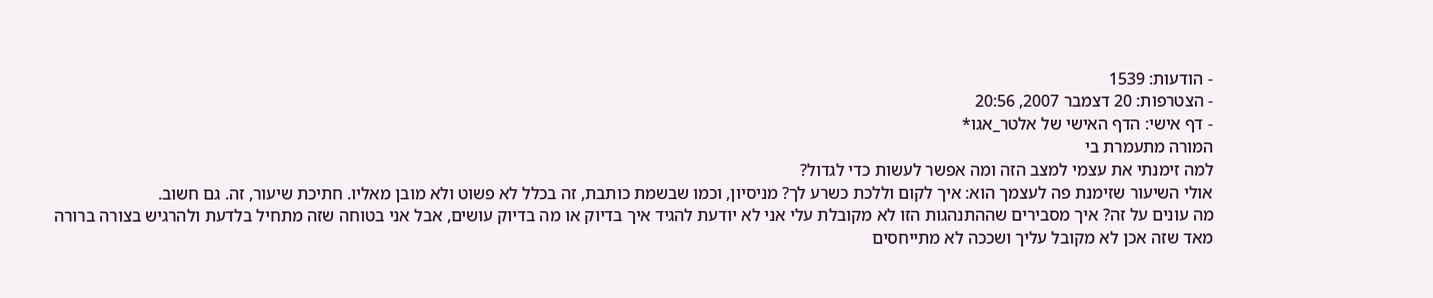- הודעות: 1539
- הצטרפות: 20 דצמבר 2007, 20:56
- דף אישי: הדף האישי של אלטר_אגו*
המורה מתעמרת בי
למה זימנתי את עצמי למצב הזה ומה אפשר לעשות כדי לגדול?
אולי השיעור שזימנת פה לעצמך הוא: איך לקום וללכת כשרע לך? מניסיון, וכמו שבשמת כותבת, זה בכלל לא פשוט ולא מובן מאליו. חתיכת שיעור, זה. גם חשוב.
מה עונים על זה? איך מסבירים שההתנהגות הזו לא מקובלת עלי אני לא יודעת להגיד איך בדיוק או מה בדיוק עושים, אבל אני בטוחה שזה מתחיל בלדעת ולהרגיש בצורה ברורה מאד שזה אכן לא מקובל עליך ושככה לא מתייחסים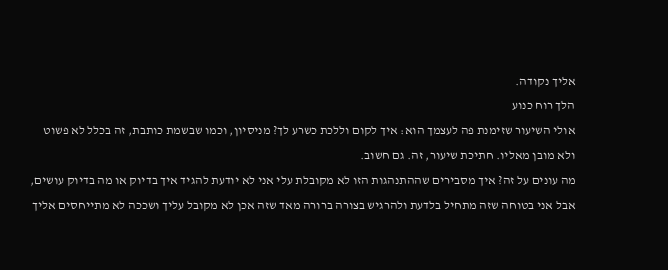אליך נקודה.
הלך רוח כנוע
אולי השיעור שזימנת פה לעצמך הוא: איך לקום וללכת כשרע לך? מניסיון, וכמו שבשמת כותבת, זה בכלל לא פשוט ולא מובן מאליו. חתיכת שיעור, זה. גם חשוב.
מה עונים על זה? איך מסבירים שההתנהגות הזו לא מקובלת עלי אני לא יודעת להגיד איך בדיוק או מה בדיוק עושים, אבל אני בטוחה שזה מתחיל בלדעת ולהרגיש בצורה ברורה מאד שזה אכן לא מקובל עליך ושככה לא מתייחסים אליך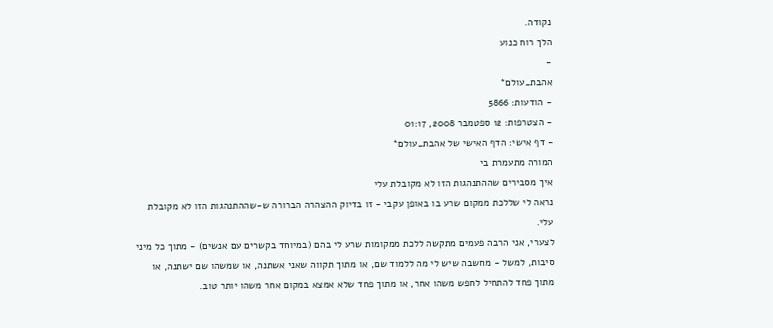נקודה.
הלך רוח כנוע
-
אהבת_עולם*
- הודעות: 5866
- הצטרפות: 12 ספטמבר 2008, 01:17
- דף אישי: הדף האישי של אהבת_עולם*
המורה מתעמרת בי
איך מסבירים שההתנהגות הזו לא מקובלת עלי
נראה לי שללכת ממקום שרע בו באופן עקבי - זו בדיוק ההצהרה הברורה ש-שההתנהגות הזו לא מקובלת עלי.
לצערי, אני הרבה פעמים מתקשה ללכת ממקומות שרע לי בהם (במיוחד בקשרים עם אנשים) - מתוך כל מיני סיבות, למשל - מחשבה שיש לי מה ללמוד שם, או מתוך תקווה שאני אשתנה, או שמשהו שם ישתנה, או מתוך פחד להתחיל לחפש משהו אחר, או מתוך פחד שלא אמצא במקום אחר משהו יותר טוב.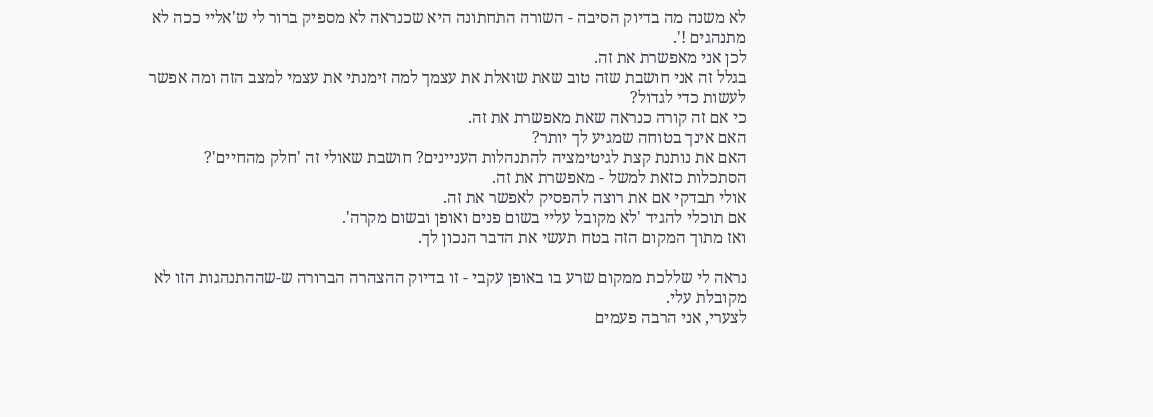לא משנה מה בדיוק הסיבה - השורה התחתונה היא שכנראה לא מספיק ברור לי ש'אליי ככה לא מתנהגים !'.
לכן אני מאפשרת את זה.
בגלל זה אני חושבת שזה טוב שאת שואלת את עצמך למה זימנתי את עצמי למצב הזה ומה אפשר לעשות כדי לגדול?
כי אם זה קורה כנראה שאת מאפשרת את זה.
האם אינך בטוחה שמגיע לך יותר?
האם את נותנת קצת לגיטימציה להתנהלות העניינים? חושבת שאולי זה 'חלק מהחיים'?
הסתכלות כזאת למשל - מאפשרת את זה.
אולי תבדקי אם את רוצה להפסיק לאפשר את זה.
אם תוכלי להגיד 'לא מקובל עליי בשום פנים ואופן ובשום מקרה'.
ואז מתוך המקום הזה בטח תעשי את הדבר הנכון לך.

נראה לי שללכת ממקום שרע בו באופן עקבי - זו בדיוק ההצהרה הברורה ש-שההתנהגות הזו לא מקובלת עלי.
לצערי, אני הרבה פעמים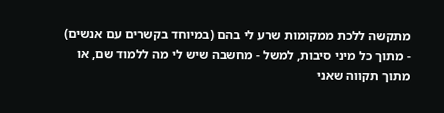מתקשה ללכת ממקומות שרע לי בהם (במיוחד בקשרים עם אנשים) - מתוך כל מיני סיבות, למשל - מחשבה שיש לי מה ללמוד שם, או מתוך תקווה שאני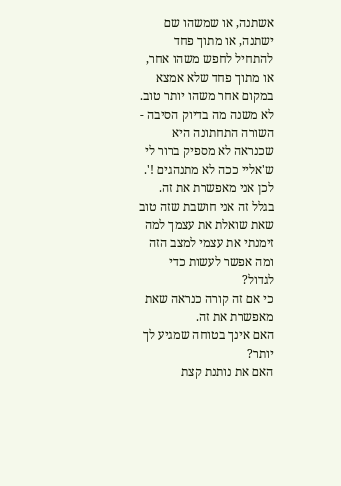אשתנה, או שמשהו שם ישתנה, או מתוך פחד להתחיל לחפש משהו אחר, או מתוך פחד שלא אמצא במקום אחר משהו יותר טוב.
לא משנה מה בדיוק הסיבה - השורה התחתונה היא שכנראה לא מספיק ברור לי ש'אליי ככה לא מתנהגים !'.
לכן אני מאפשרת את זה.
בגלל זה אני חושבת שזה טוב שאת שואלת את עצמך למה זימנתי את עצמי למצב הזה ומה אפשר לעשות כדי לגדול?
כי אם זה קורה כנראה שאת מאפשרת את זה.
האם אינך בטוחה שמגיע לך יותר?
האם את נותנת קצת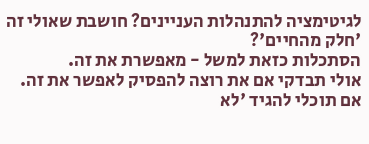לגיטימציה להתנהלות העניינים? חושבת שאולי זה 'חלק מהחיים'?
הסתכלות כזאת למשל - מאפשרת את זה.
אולי תבדקי אם את רוצה להפסיק לאפשר את זה.
אם תוכלי להגיד 'לא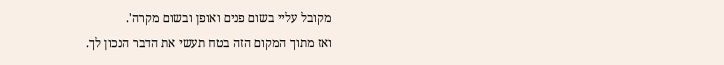מקובל עליי בשום פנים ואופן ובשום מקרה'.
ואז מתוך המקום הזה בטח תעשי את הדבר הנכון לך.